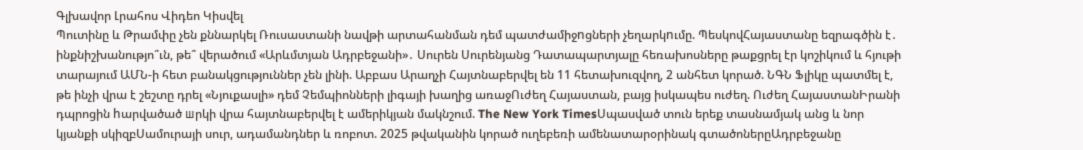Գլխավոր Լրահոս Վիդեո Կիսվել
Պուտինը և Թրամփը չեն քննարկել Ռուսաստանի նավթի արտահանման դեմ պատժամիջnցների չեղարկnւմը. ՊեսկովՀայաստանը եզրագծին է․ ինքնիշխանությո՞ւն, թե՞ վերածում «Արևմտյան Ադրբեջանի»․ Սուրեն Սուրենյանց Դատապարտյալը հեռախոսները թաքցրել էր կոշիկում և հյութի տարայում ԱՄՆ-ի հետ բանակցություններ չեն լինի. Աբբաս Արաղչի Հայտնաբերվել են 11 հետախուզվող, 2 անհետ կորած. ՆԳՆ Ֆլիկը պատմել է, թե ինչի վրա է շեշտը դրել «Նյուքասլի» դեմ Չեմպիոնների լիգայի խաղից առաջՈւժեղ Հայաստան, բայց իսկապես ուժեղ. Ուժեղ ՀայաստանԻրանի դպրոցին hարվածած шրկի վրա հայտնաբերվել է ամերիկյան մակնշում. The New York TimesՍպասված տուն երեք տասնամյակ անց և նոր կյանքի սկիզբՍամուրայի սուր, ադամանդներ և ռոբոտ. 2025 թվականին կորած ուղեբեռի ամենատարօրինակ գտածոներըԱդրբեջանը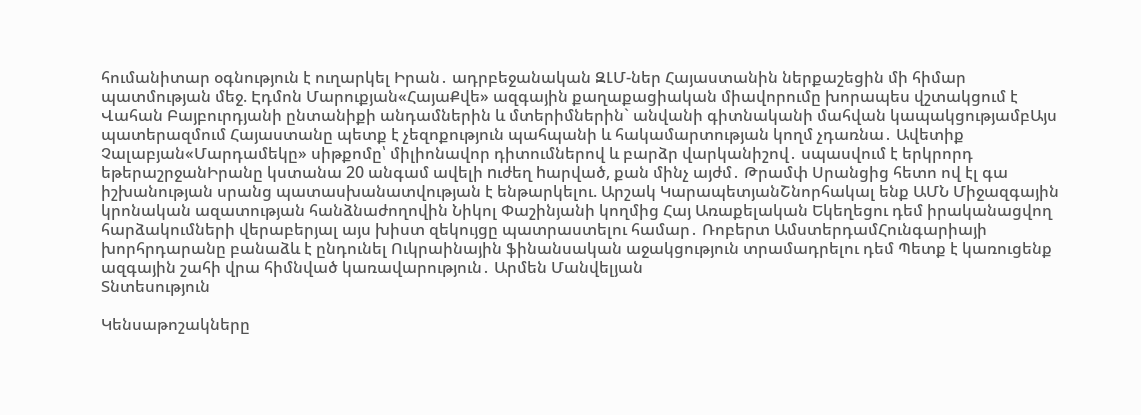հումանիտար օգնություն է ուղարկել Իրան․ ադրբեջանական ԶԼՄ-ներ Հայաստանին ներքաշեցին մի հիմար պատմության մեջ. Էդմոն Մարուքյան«ՀայաՔվե» ազգային քաղաքացիական միավորումը խորապես վշտակցում է Վահան Բայբուրդյանի ընտանիքի անդամներին և մտերիմներին` անվանի գիտնականի մահվան կապակցությամբԱյս պատերազմում Հայաստանը պետք է չեզոքություն պահպանի և հակամարտության կողմ չդառնա․ Ավետիք Չալաբյան«Մարդամեկը» սիթքոմը՝ միլիոնավոր դիտումներով և բարձր վարկանիշով․ սպասվում է երկրորդ եթերաշրջանԻրանը կստանա 20 անգամ ավելի nւժեղ hարված, քան մինչ այժմ․ Թրամփ Սրանցից հետո ով էլ գա իշխանության սրանց պատասխանատվության է ենթարկելու. Արշակ ԿարապետյանՇնորհակալ ենք ԱՄՆ Միջազգային կրոնական ազատության հանձնաժողովին Նիկոլ Փաշինյանի կողմից Հայ Առաքելական Եկեղեցու դեմ իրականացվող հարձակումների վերաբերյալ այս խիստ զեկույցը պատրաստելու համար․ Ռոբերտ ԱմստերդամՀունգարիայի խորհրդարանը բանաձև է ընդունել Ուկրաինային ֆինանսական աջակցություն տրամադրելու դեմ Պետք է կառուցենք ազգային շահի վրա հիմնված կառավարություն․ Արմեն Մանվելյան
Տնտեսություն

Կենսաթոշակները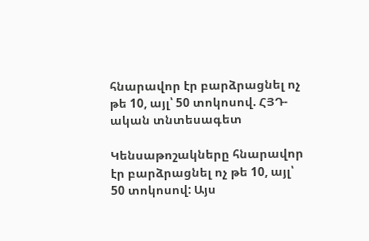հնարավոր էր բարձրացնել ոչ թե 10, այլ՝ 50 տոկոսով. ՀՅԴ-ական տնտեսագետ

Կենսաթոշակները հնարավոր էր բարձրացնել ոչ թե 10, այլ՝ 50 տոկոսով: Այս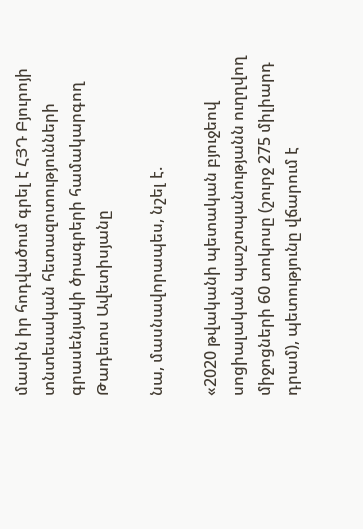մասին իր հոդվածում գրել է ՀՅԴ Բյուրոյի տնտեսական հետազոտությունների գրասենյակի ծրագրերի համակարգող Թադեւոս Ավետիսյանը

նա, մասնավորապես, նշել է.

«2020 թվականի պետական բյուջեով սոցիալական պաշտպանությանն ուղղվող միջոցների 60 տոկոսը (շուրջ 275 միլիարդ դրամ), պետությունը վճարում է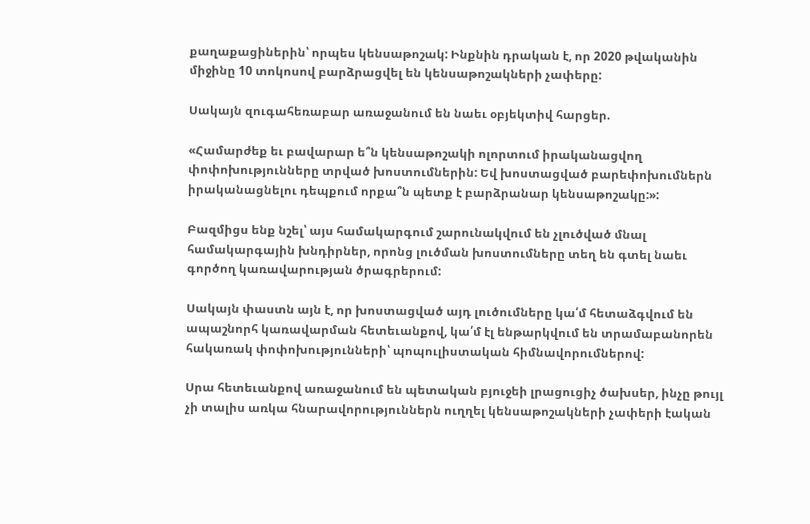քաղաքացիներին՝ որպես կենսաթոշակ: Ինքնին դրական է, որ 2020 թվականին միջինը 10 տոկոսով բարձրացվել են կենսաթոշակների չափերը:

Սակայն զուգահեռաբար առաջանում են նաեւ օբյեկտիվ հարցեր.

«Համարժեք եւ բավարար ե՞ն կենսաթոշակի ոլորտում իրականացվող փոփոխությունները տրված խոստումներին: Եվ խոստացված բարեփոխումներն իրականացնելու դեպքում որքա՞ն պետք է բարձրանար կենսաթոշակը:»:

Բազմիցս ենք նշել՝ այս համակարգում շարունակվում են չլուծված մնալ համակարգային խնդիրներ, որոնց լուծման խոստումները տեղ են գտել նաեւ գործող կառավարության ծրագրերում:

Սակայն փաստն այն է, որ խոստացված այդ լուծումները կա՛մ հետաձգվում են ապաշնորհ կառավարման հետեւանքով, կա՛մ էլ ենթարկվում են տրամաբանորեն հակառակ փոփոխությունների՝ պոպուլիստական հիմնավորումներով:

Սրա հետեւանքով առաջանում են պետական բյուջեի լրացուցիչ ծախսեր, ինչը թույլ չի տալիս առկա հնարավորություններն ուղղել կենսաթոշակների չափերի էական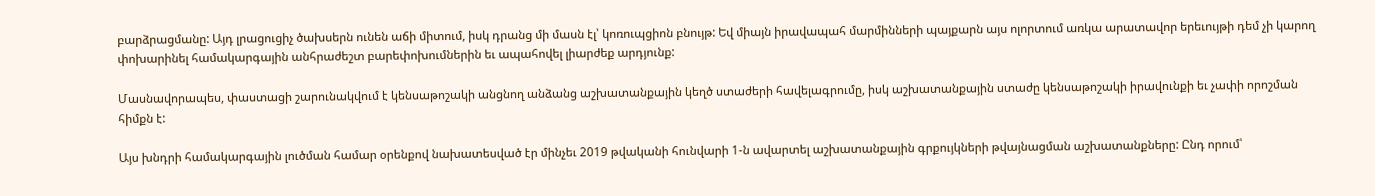բարձրացմանը: Այդ լրացուցիչ ծախսերն ունեն աճի միտում, իսկ դրանց մի մասն էլ՝ կոռուպցիոն բնույթ: Եվ միայն իրավապահ մարմինների պայքարն այս ոլորտում առկա արատավոր երեւույթի դեմ չի կարող փոխարինել համակարգային անհրաժեշտ բարեփոխումներին եւ ապահովել լիարժեք արդյունք:

Մասնավորապես, փաստացի շարունակվում է կենսաթոշակի անցնող անձանց աշխատանքային կեղծ ստաժերի հավելագրումը, իսկ աշխատանքային ստաժը կենսաթոշակի իրավունքի եւ չափի որոշման հիմքն է:

Այս խնդրի համակարգային լուծման համար օրենքով նախատեսված էր մինչեւ 2019 թվականի հունվարի 1-ն ավարտել աշխատանքային գրքույկների թվայնացման աշխատանքները: Ընդ որում՝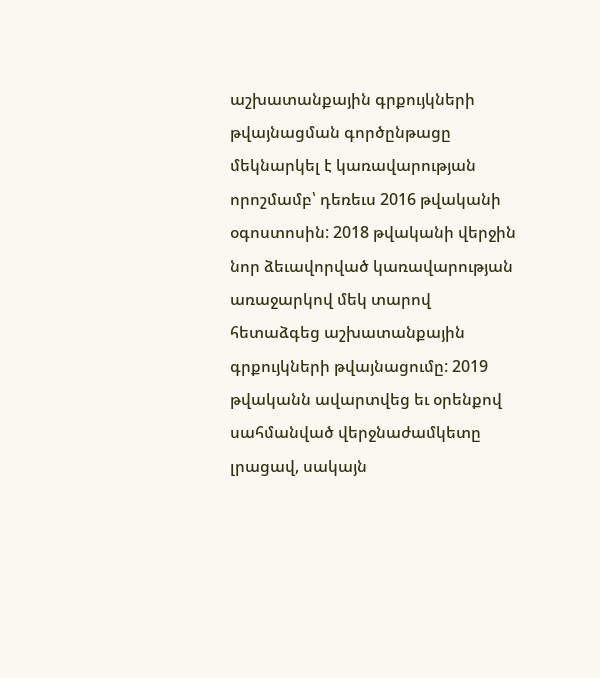աշխատանքային գրքույկների թվայնացման գործընթացը մեկնարկել է կառավարության որոշմամբ՝ դեռեւս 2016 թվականի օգոստոսին: 2018 թվականի վերջին նոր ձեւավորված կառավարության առաջարկով մեկ տարով հետաձգեց աշխատանքային գրքույկների թվայնացումը: 2019 թվականն ավարտվեց եւ օրենքով սահմանված վերջնաժամկետը լրացավ, սակայն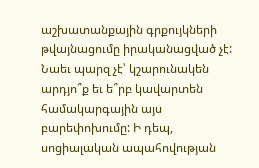աշխատանքային գրքույկների թվայնացումը իրականացված չէ: Նաեւ պարզ չէ՝ կշարունակեն արդյո՞ք եւ ե՞րբ կավարտեն համակարգային այս բարեփոխումը: Ի դեպ, սոցիալական ապահովության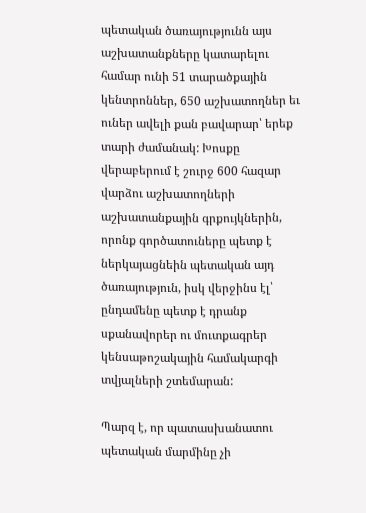պետական ծառայությունն այս աշխատանքները կատարելու համար ունի 51 տարածքային կենտրոններ, 650 աշխատողներ եւ ուներ ավելի քան բավարար՝ երեք տարի ժամանակ: Խոսքը վերաբերում է շուրջ 600 հազար վարձու աշխատողների աշխատանքային գրքույկներին, որոնք գործատուները պետք է ներկայացնեին պետական այդ ծառայություն, իսկ վերջինս էլ՝ ընդամենը պետք է դրանք սքանավորեր ու մուտքագրեր կենսաթոշակային համակարգի տվյալների շտեմարան:

Պարզ է, որ պատասխանատու պետական մարմինը չի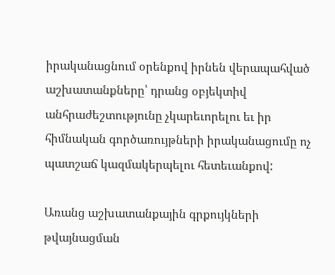իրականացնում օրենքով իրնեն վերապահված աշխատանքները՝ դրանց օբյեկտիվ անհրաժեշտությունը չկարեւորելու եւ իր հիմնական գործառույթների իրականացումը ոչ պատշաճ կազմակերպելու հետեւանքով:

Առանց աշխատանքային գրքույկների թվայնացման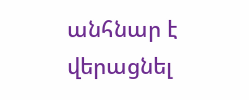անհնար է վերացնել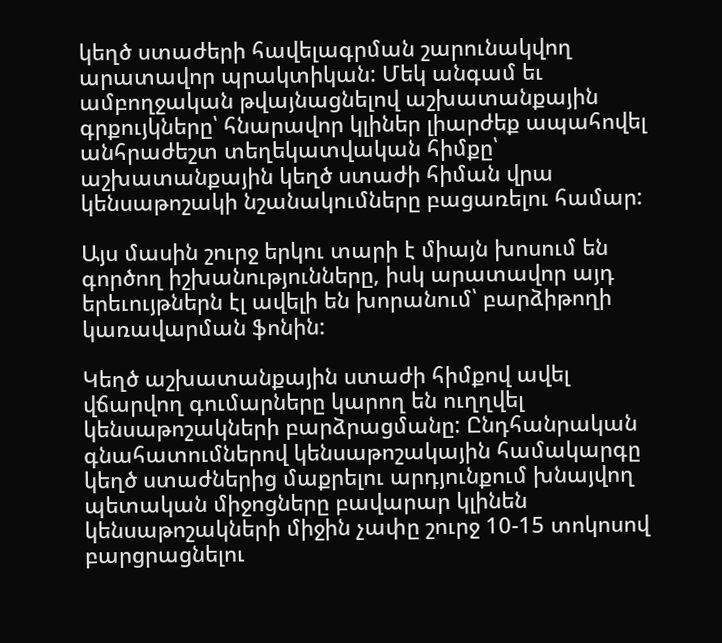կեղծ ստաժերի հավելագրման շարունակվող արատավոր պրակտիկան: Մեկ անգամ եւ ամբողջական թվայնացնելով աշխատանքային գրքույկները՝ հնարավոր կլիներ լիարժեք ապահովել անհրաժեշտ տեղեկատվական հիմքը՝ աշխատանքային կեղծ ստաժի հիման վրա կենսաթոշակի նշանակումները բացառելու համար:

Այս մասին շուրջ երկու տարի է միայն խոսում են գործող իշխանությունները, իսկ արատավոր այդ երեւույթներն էլ ավելի են խորանում՝ բարձիթողի կառավարման ֆոնին:

Կեղծ աշխատանքային ստաժի հիմքով ավել վճարվող գումարները կարող են ուղղվել կենսաթոշակների բարձրացմանը: Ընդհանրական գնահատումներով կենսաթոշակային համակարգը կեղծ ստաժներից մաքրելու արդյունքում խնայվող պետական միջոցները բավարար կլինեն կենսաթոշակների միջին չափը շուրջ 10-15 տոկոսով բարցրացնելու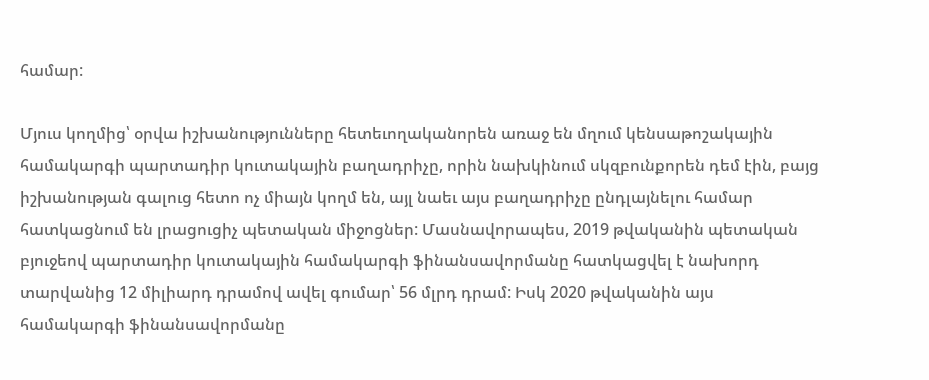համար:

Մյուս կողմից՝ օրվա իշխանությունները հետեւողականորեն առաջ են մղում կենսաթոշակային համակարգի պարտադիր կուտակային բաղադրիչը, որին նախկինում սկզբունքորեն դեմ էին, բայց իշխանության գալուց հետո ոչ միայն կողմ են, այլ նաեւ այս բաղադրիչը ընդլայնելու համար հատկացնում են լրացուցիչ պետական միջոցներ: Մասնավորապես, 2019 թվականին պետական բյուջեով պարտադիր կուտակային համակարգի ֆինանսավորմանը հատկացվել է նախորդ տարվանից 12 միլիարդ դրամով ավել գումար՝ 56 մլրդ դրամ: Իսկ 2020 թվականին այս համակարգի ֆինանսավորմանը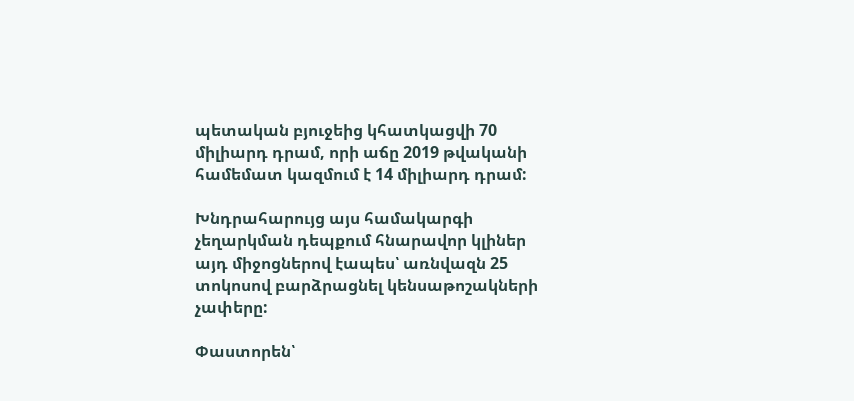պետական բյուջեից կհատկացվի 70 միլիարդ դրամ, որի աճը 2019 թվականի համեմատ կազմում է 14 միլիարդ դրամ:

Խնդրահարույց այս համակարգի չեղարկման դեպքում հնարավոր կլիներ այդ միջոցներով էապես՝ առնվազն 25 տոկոսով բարձրացնել կենսաթոշակների չափերը:

Փաստորեն՝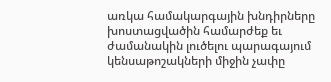առկա համակարգային խնդիրները խոստացվածին համարժեք եւ ժամանակին լուծելու պարագայում կենսաթոշակների միջին չափը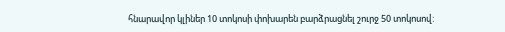հնարավոր կլիներ 10 տոկոսի փոխարեն բարձրացնել շուրջ 50 տոկոսով: